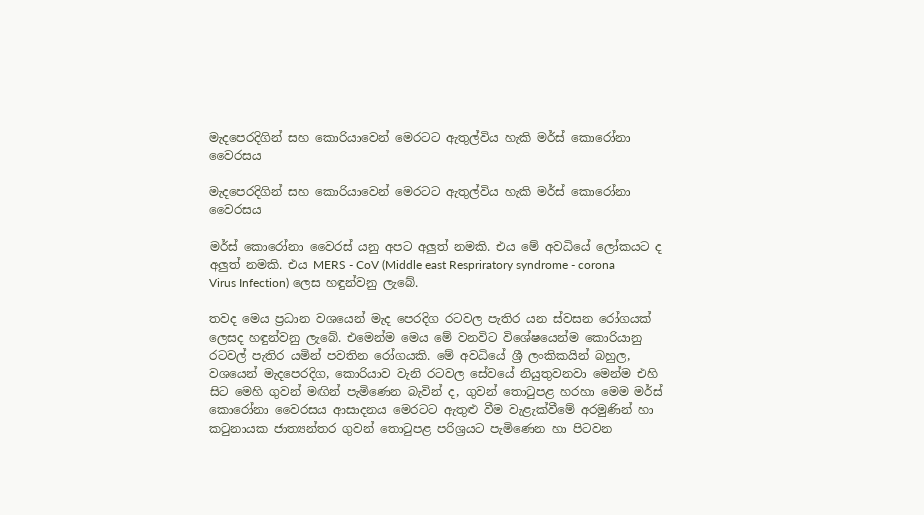මැදපෙරදිගින් සහ කොරියාවෙන් මෙරටට ඇතුල්විය හැකි මර්ස් කොරෝනා වෛරසය

මැදපෙරදිගින් සහ කොරියාවෙන් මෙරටට ඇතුල්විය හැකි මර්ස් කොරෝනා වෛරසය

මර්ස් කොරෝනා වෛරස් යනු අපට අලුත් නමකි. එය මේ අවධියේ ලෝකයට ද අලුත් නමකි. එය MERS - CoV (Middle east Respriratory syndrome - corona Virus Infection) ලෙස හඳුන්වනු ලැබේ.

තවද මෙය ප්‍රධාන වශයෙන් මැද පෙරදිග රටවල පැතිර යන ස්වසන රෝගයක් ලෙසද හඳුන්වනු ලැබේ. එමෙන්ම මෙය මේ වනවිට විශේෂයෙන්ම කොරියානු රටවල් පැතිර යමින් පවතින රෝගයකි. මේ අවධියේ ශ්‍රී ලංකිකයින් බහුල, වශයෙන් මැදපෙරදිග, කොරියාව වැනි රටවල සේවයේ නියුතුවනවා මෙන්ම එහි සිට මෙහි ගුවන් මඟින් පැමිණෙන බැවින් ද, ගුවන් තොටුපළ හරහා මෙම මර්ස් කොරෝනා වෛරසය ආසාදනය මෙරටට ඇතුළු වීම වැළැක්වීමේ අරමුණින් හා කටුනායක ජාත්‍යන්තර ගුවන් තොටුපළ පරිශ්‍රයට පැමිණෙන හා පිටවන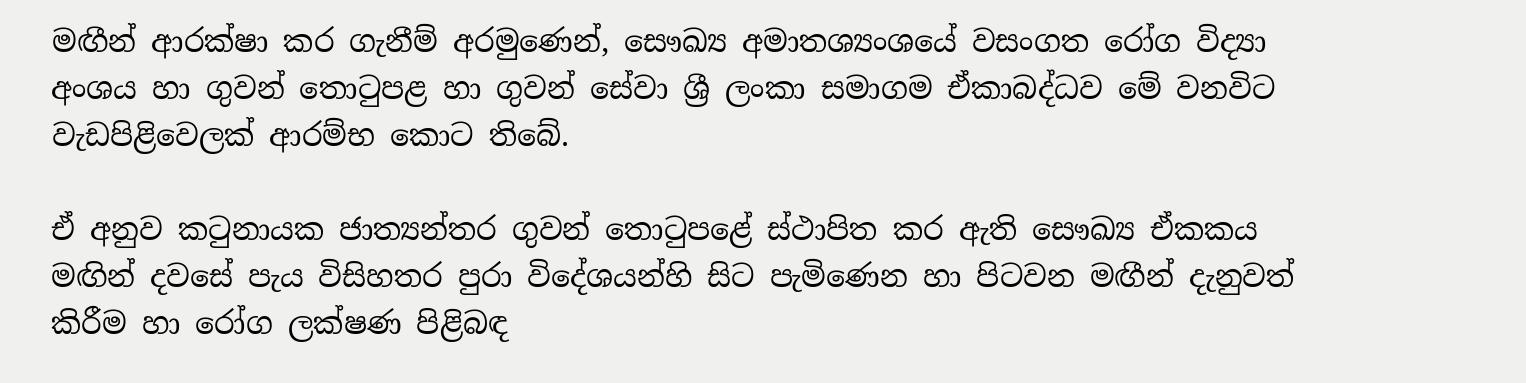මඟීන් ආරක්ෂා කර ගැනීම් අරමුණෙන්, සෞඛ්‍ය අමාතශ්‍යංශයේ වසංගත රෝග විද්‍යා අංශය හා ගුවන් තොටුපළ හා ගුවන් සේවා ශ්‍රී ලංකා සමාගම ඒකාබද්ධව මේ වනවිට වැඩපිළිවෙලක් ආරම්භ කොට තිබේ.

ඒ අනුව කටුනායක ජාත්‍යන්තර ගුවන් තොටුපළේ ස්ථාපිත කර ඇති සෞඛ්‍ය ඒකකය මඟින් දවසේ පැය විසිහතර පුරා විදේශයන්හි සිට පැමිණෙන හා පිටවන මඟීන් දැනුවත් කිරීම හා රෝග ලක්ෂණ පිළිබඳ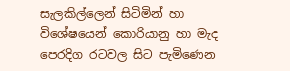සැලකිල්ලෙන් සිටිමින් හා විශේෂයෙන් කොරියානු හා මැද පෙරදිග රටවල සිට පැමිණෙන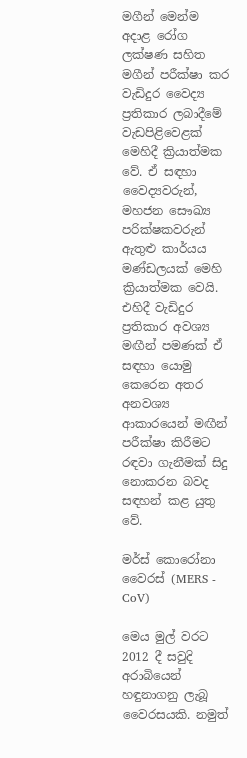මගීන් මෙන්ම අදාළ රෝග ලක්ෂණ සහිත මගීන් පරීක්ෂා කර වැඩිදුර වෛද්‍ය ප්‍රතිකාර ලබාදීමේ වැඩපිළිවෙළක් මෙහිදී ක්‍රියාත්මක වේ. ඒ සඳහා වෛද්‍යවරුන්, මහජන සෞඛ්‍ය පරික්ෂකවරුන් ඇතුළු කාර්යය මණ්ඩලයක් මෙහි ක්‍රියාත්මක වෙයි. එහිදී වැඩිදුර ප්‍රතිකාර අවශ්‍ය මඟීන් පමණක් ඒ සඳහා යොමු කෙරෙන අතර අනවශ්‍ය ආකාරයෙන් මඟීන් පරීක්ෂා කිරීමට රඳවා ගැනීමක් සිදු නොකරන බවද සඳහන් කළ යුතු වේ.

මර්ස් කොරෝනා වෛරස් (MERS - CoV)

මෙය මුල් වරට 2012 දී සවුදි අරාබියෙන් හඳුනාගනු ලැබූ වෛරසයකි. නමුත්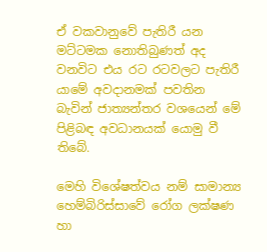ඒ වකවානුවේ පැතිරී යන මට්ටමක නොතිබුණත් අද වනවිට එය රට රටවලට පැතිරී යාමේ අවදානමක් පවතින බැවින් ජාත්‍යන්තර වශයෙන් මේ පිළිබඳ අවධානයක් යොමු වී තිබේ.

මෙහි විශේෂත්වය නම් සාමාන්‍ය හෙම්බිරිස්සාවේ රෝග ලක්ෂණ හා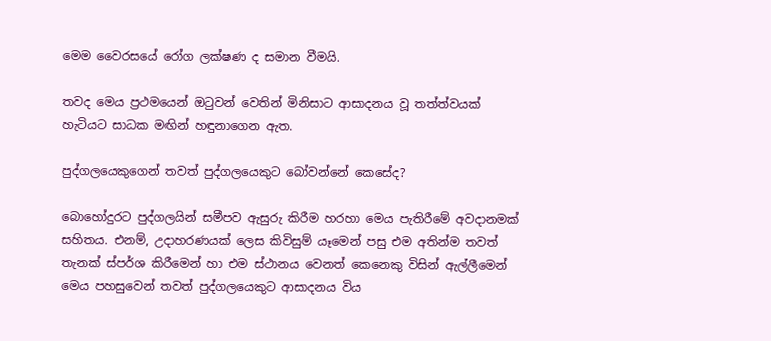මෙම වෛරසයේ රෝග ලක්ෂණ ද සමාන වීමයි.

තවද මෙය ප්‍රථමයෙන් ඔටුවන් වෙතින් මිනිසාට ආසාදනය වූ තත්ත්වයක් හැටියට සාධක මඟින් හඳුනාගෙන ඇත.

පුද්ගලයෙකුගෙන් තවත් පුද්ගලයෙකුට බෝවන්නේ කෙසේද?

බොහෝදුරට පුද්ගලයින් සමීපව ඇසුරු කිරීම හරහා මෙය පැතිරීමේ අවදානමක් සහිතය. එනම්, උදාහරණයක් ලෙස කිවිසුම් යෑමෙන් පසු එම අතින්ම තවත් තැනක් ස්පර්ශ කිරීමෙන් හා එම ස්ථානය වෙනත් කෙනෙකු විසින් ඇල්ලීමෙන් මෙය පහසුවෙන් තවත් පුද්ගලයෙකුට ආසාදනය විය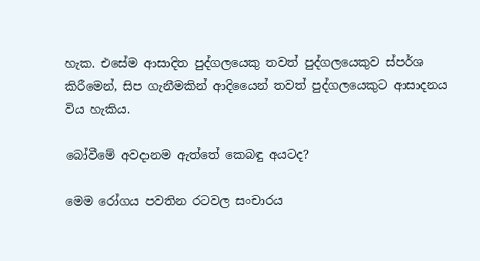හැක. එසේම ආසාදිත පුද්ගලයෙකු තවත් පුද්ගලයෙකුව ස්පර්ශ කිරීමෙන්, සිප ගැනීමකින් ආදියෛන් තවත් පුද්ගලයෙකුට ආසාදනය විය හැකිය.

බෝවීමේ අවදානම ඇත්තේ කෙබඳු අයටද?

මෙම රෝගය පවතින රටවල සංචාරය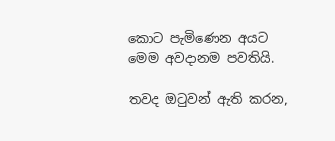කොට පැමිණෙන අයට මෙම අවදානම පවතියි.

තවද ඔටුවන් ඇති කරන,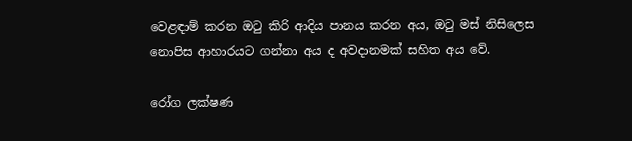වෙළඳාම් කරන ඔටු කිරි ආදිය පානය කරන අය, ඔටු මස් නිසිලෙස නොපිස ආහාරයට ගන්නා අය ද අවදානමක් සහිත අය වේ.

රෝග ලක්ෂණ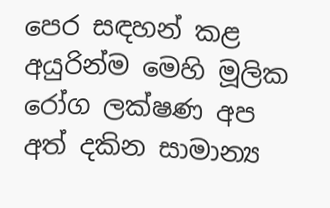පෙර සඳහන් කළ අයුරින්ම මෙහි මූලික රෝග ලක්ෂණ අප අත් දකින සාමාන්‍ය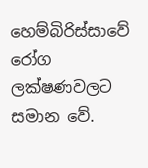හෙම්බිරිස්සාවේ රෝග ලක්ෂණවලට සමාන වේ.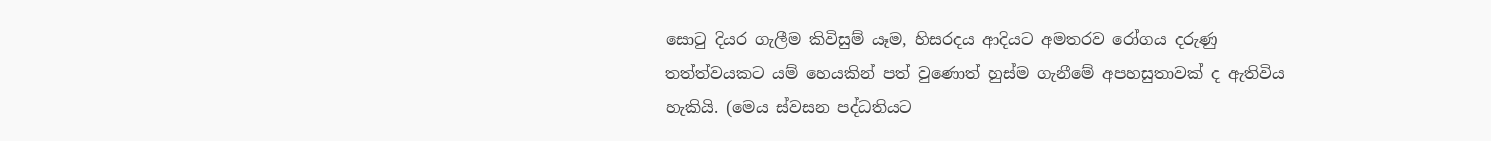සොටු දියර ගැලීම කිවිසුම් යෑම, හිසරදය ආදියට අමතරව රෝගය දරුණු තත්ත්වයකට යම් හෙයකින් පත් වුණොත් හුස්ම ගැනීමේ අපහසුතාවක් ද ඇතිවිය හැකියි. (මෙය ස්වසන පද්ධතියට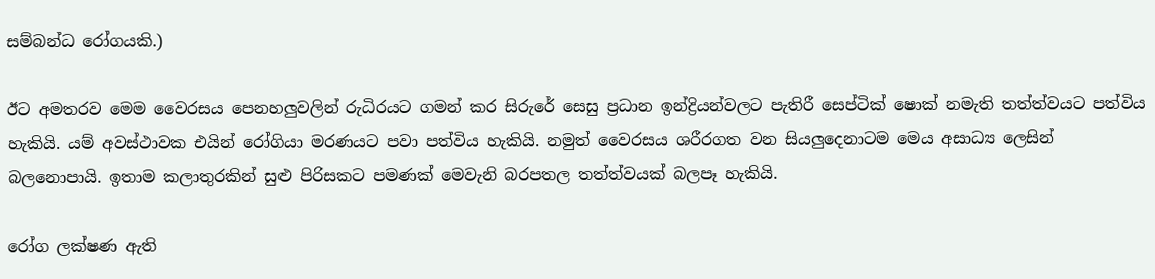සම්බන්ධ රෝගයකි.)

ඊට අමතරව මෙම වෛරසය පෙනහලුවලින් රුධිරයට ගමන් කර සිරුරේ සෙසු ප්‍රධාන ඉන්ද්‍රියන්වලට පැතිරී සෙප්ටික් ෂොක් නමැති තත්ත්වයට පත්විය හැකියි. යම් අවස්ථාවක එයින් රෝගියා මරණයට පවා පත්විය හැකියි. නමුත් වෛරසය ශරීරගත වන සියලුදෙනාටම මෙය අසාධ්‍ය ලෙසින් බලනොපායි. ඉතාම කලාතුරකින් සුළු පිරිසකට පමණක් මෙවැනි බරපතල තත්ත්වයක් බලපෑ හැකියි.

රෝග ලක්ෂණ ඇති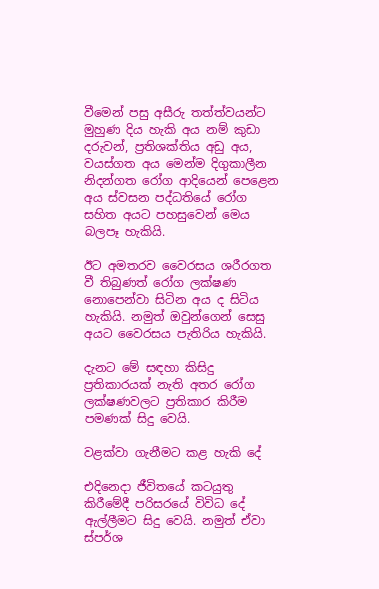වීමෙන් පසු අසීරු තත්ත්වයන්ට මුහුණ දිය හැකි අය නම් කුඩා දරුවන්, ප්‍රතිශක්තිය අඩු අය, වයස්ගත අය මෙන්ම දිගුකාලීන නිදන්ගත රෝග ආදියෙන් පෙළෙන අය ස්වසන පද්ධතියේ රෝග සහිත අයට පහසුවෙන් මෙය බලපෑ හැකියි.

ඊට අමතරව වෛරසය ශරීරගත වී තිබුණත් රෝග ලක්ෂණ නොපෙන්වා සිටින අය ද සිටිය හැකියි. නමුත් ඔවුන්ගෙන් සෙසු අයට වෛරසය පැතිරිය හැකියි.

දැනට මේ සඳහා කිසිදු ප්‍රතිකාරයක් නැති අතර රෝග ලක්ෂණවලට ප්‍රතිකාර කිරීම පමණක් සිදු වෙයි.

වළක්වා ගැනීමට කළ හැකි දේ

එදිනෙදා ජීවිතයේ කටයුතු කිරීමේදී පරිසරයේ විවිධ දේ ඇල්ලීමට සිදු වෙයි. නමුත් ඒවා ස්පර්ශ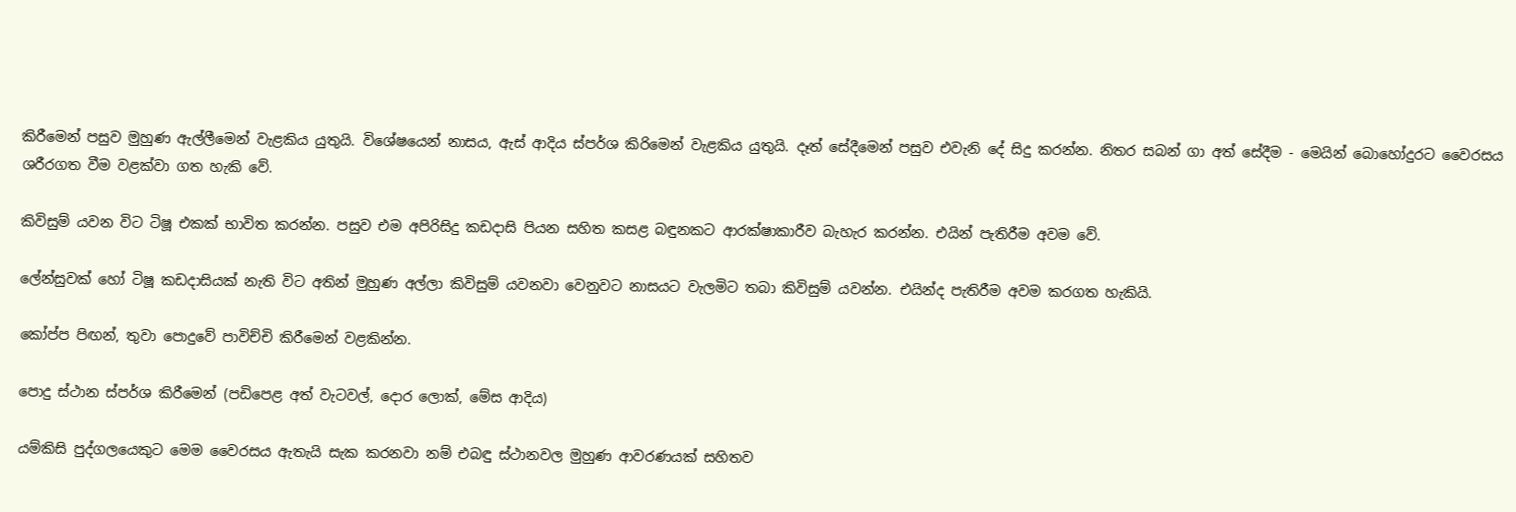කිරීමෙන් පසුව මුහුණ ඇල්ලීමෙන් වැළකිය යුතුයි. විශේෂයෙන් නාසය, ඇස් ආදිය ස්පර්ශ කිරිමෙන් වැළකිය යුතුයි. දෑත් සේදීමෙන් පසුව එවැනි දේ සිදු කරන්න. නිතර සබන් ගා අත් සේදීම - මෙයින් බොහෝදුරට වෛරසය ශරීරගත වීම වළක්වා ගත හැකි වේ.

කිවිසුම් යවන විට ටිෂූ එකක් භාවිත කරන්න. පසුව එම අපිරිසිදු කඩදාසි පියන සහිත කසළ බඳුනකට ආරක්ෂාකාරීව බැහැර කරන්න. එයින් පැතිරීම අවම වේ.

ලේන්සුවක් හෝ ටිෂූ කඩදාසියක් නැති විට අතින් මුහුණ අල්ලා කිවිසුම් යවනවා වෙනුවට නාසයට වැලමිට තබා කිවිසුම් යවන්න. එයින්ද පැතිරීම අවම කරගත හැකියි.

කෝප්ප පිඟන්, තුවා පොදුවේ පාවිච්චි කිරීමෙන් වළකින්න.

පොදු ස්ථාන ස්පර්ශ කිරීමෙන් (පඩිපෙළ අත් වැටවල්, දොර ලොක්, මේස ආදිය)

යම්කිසි පුද්ගලයෙකුට මෙම වෛරසය ඇතැයි සැක කරනවා නම් එබඳු ස්ථානවල මුහුණ ආවරණයක් සහිතව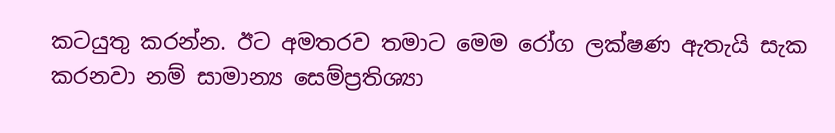කටයුතු කරන්න. ඊට අමතරව තමාට මෙම රෝග ලක්ෂණ ඇතැයි සැක කරනවා නම් සාමාන්‍ය සෙම්ප්‍රතිශ්‍යා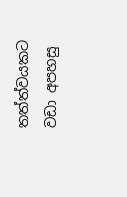තත්ත්වයකට වඩා අපහසු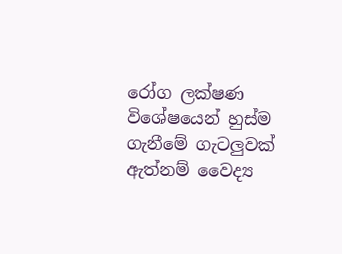රෝග ලක්ෂණ විශේෂයෙන් හුස්ම ගැනීමේ ගැටලුවක් ඇත්නම් වෛද්‍ය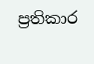ප්‍රතිකාර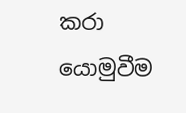කරා යොමුවීම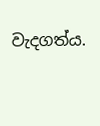වැදගත්ය.